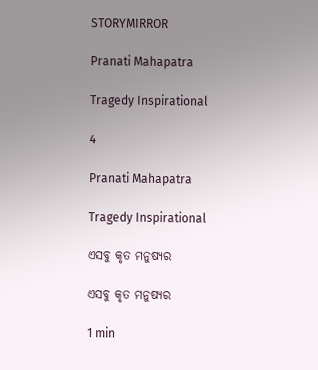STORYMIRROR

Pranati Mahapatra

Tragedy Inspirational

4

Pranati Mahapatra

Tragedy Inspirational

ଏସବୁ କୃତ ମନୁଷ୍ୟର

ଏସବୁ କୃତ ମନୁଷ୍ୟର

1 min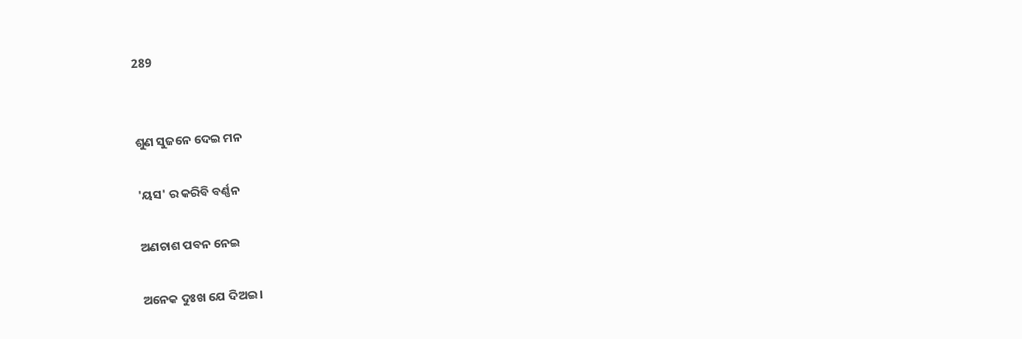289


ଶୁଣ ସୁଜନେ ଦେଇ ମନ

'ୟସ' ର କରିବି ବର୍ଣ୍ଣନ

ଅଣଚାଶ ପବନ ନେଇ

ଅନେକ ଦୁଃଖ ଯେ ଦିଅଇ।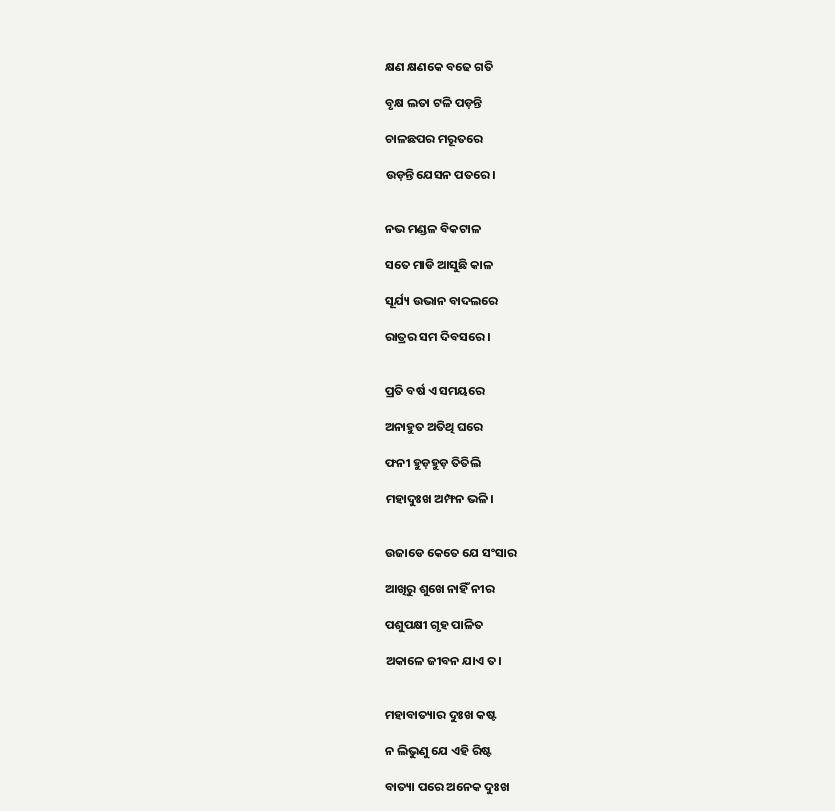କ୍ଷଣ କ୍ଷଣକେ ବଢେ ଗତି

ବୃକ୍ଷ ଲତା ଟଳି ପଡ଼ନ୍ତି

ଚାଳଛପର ମରୂତରେ

ଉଡ଼ନ୍ତି ଯେସନ ପତରେ।


ନଭ ମଣ୍ଡଳ ବିକଟାଳ

ସତେ ମାଡି ଆସୁଛି କାଳ

ସୂର୍ଯ୍ୟ ଉଭାନ ବାଦଲରେ

ରାତ୍ରର ସମ ଦିବସରେ ।


ପ୍ରତି ବର୍ଷ ଏ ସମୟରେ

ଅନାହୁତ ଅତିଥି ଘରେ

ଫନୀ ହୁଡ଼ହୁଡ଼ ତିତିଲି

ମହାଦୁଃଖ ଅମ୍ଫନ ଭଳି।


ଉଜାଡେ କେତେ ଯେ ସଂସାର

ଆଖିରୁ ଶୁଖେ ନାହିଁ ନୀର

ପଶୁପକ୍ଷୀ ଗୃହ ପାଳିତ

ଅକାଳେ ଜୀବନ ଯାଏ ତ।


ମହାବାତ୍ୟାର ଦୁଃଖ କଷ୍ଟ

ନ ଲିଭୁଣୁ ଯେ ଏହି ରିଷ୍ଟ

ବାତ୍ୟା ପରେ ଅନେକ ଦୁଃଖ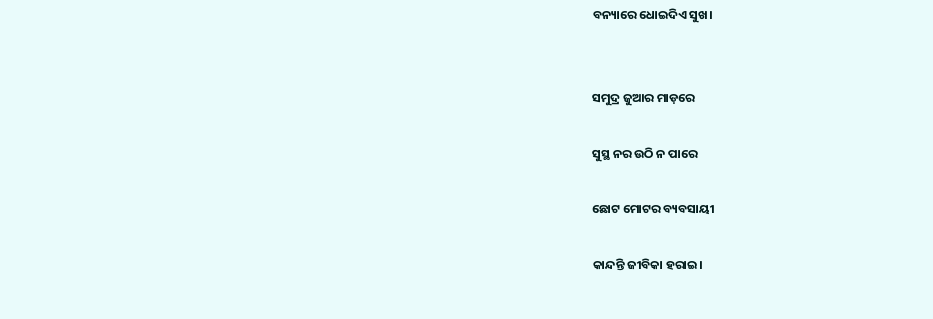ବନ୍ୟାରେ ଧୋଇଦିଏ ସୁଖ।


ସମୁଦ୍ର ଜୁଆର ମାଡ଼ରେ

ସୁସ୍ଥ ନର ଉଠି ନ ପାରେ

ଛୋଟ ମୋଟର ବ୍ୟବସାୟୀ

କାନ୍ଦନ୍ତି ଜୀବିକା ହରାଇ।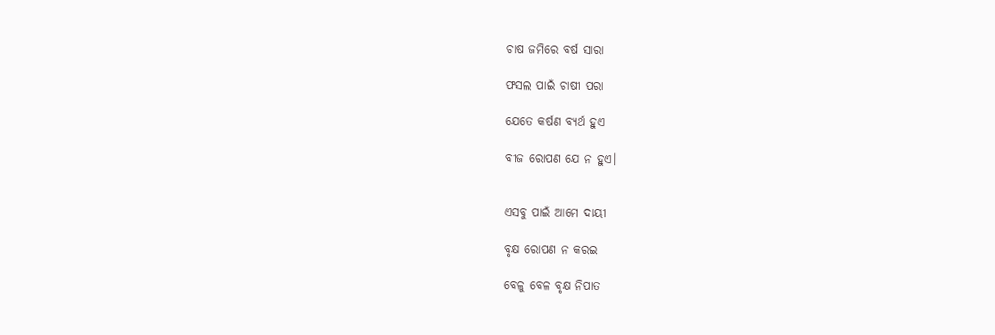ଚାଷ ଜମିରେ ବର୍ଷ ସାରା

ଫସଲ ପାଇଁ ଚାଷୀ ପରା

ଯେତେ କର୍ଷଣ ବ୍ୟର୍ଥ ହୁଏ

ବୀଜ ରୋପଣ ଯେ ନ ହୁଏ।


ଏସବୁ ପାଇଁ ଆମେ ଦାୟୀ

ବୃକ୍ଷ ରୋପଣ ନ କରଇ

ବେଳୁ ବେଳ ବୃକ୍ଷ ନିପାତ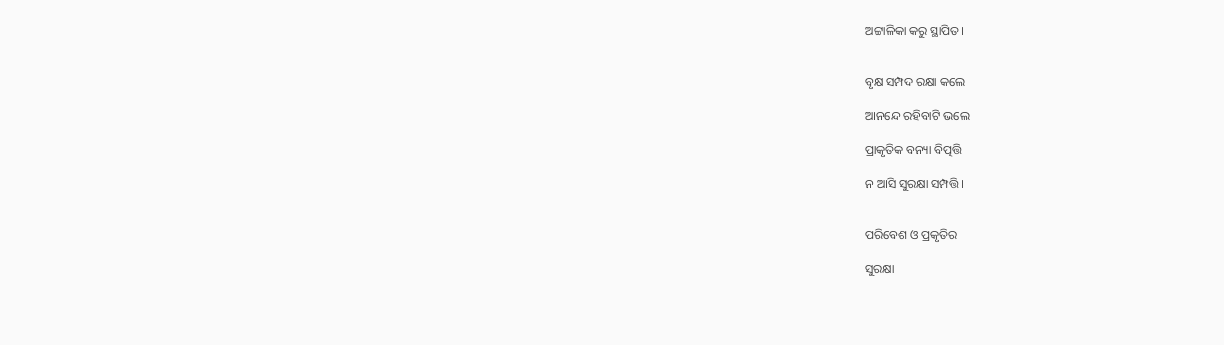ଅଟ୍ଟାଳିକା କରୁ ସ୍ଥାପିତ।


ବୃକ୍ଷ ସମ୍ପଦ ରକ୍ଷା କଲେ

ଆନନ୍ଦେ ରହିବାଟି ଭଲେ

ପ୍ରାକୃତିକ ବନ୍ୟା ବିତ୍ପତ୍ତି

ନ ଆସି ସୁରକ୍ଷା ସମ୍ପତ୍ତି।


ପରିବେଶ ଓ ପ୍ରକୃତିର

ସୁରକ୍ଷା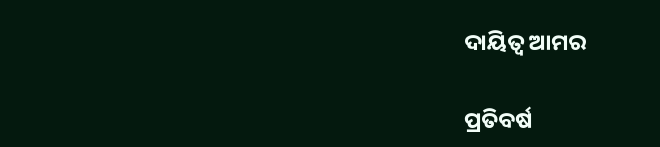ଦାୟିତ୍ୱ ଆମର

ପ୍ରତିବର୍ଷ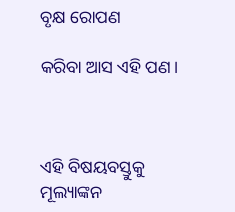ବୃକ୍ଷ ରୋପଣ

କରିବା ଆସ ଏହି ପଣ।



ଏହି ବିଷୟବସ୍ତୁକୁ ମୂଲ୍ୟାଙ୍କନ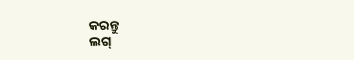କରନ୍ତୁ
ଲଗ୍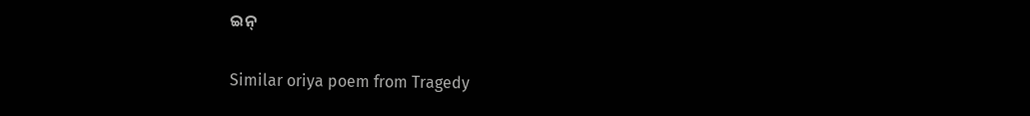ଇନ୍

Similar oriya poem from Tragedy